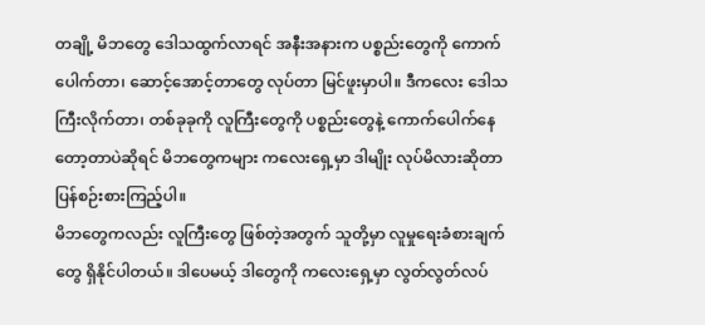တချို့ မိဘတွေ ဒေါသထွက်လာရင် အနီးအနားက ပစ္စည်းတွေကို ကောက်ပေါက်တာ၊ ဆောင့်အောင့်တာတွေ လုပ်တာ မြင်ဖူးမှာပါ။ ဒီကလေး ဒေါသကြီးလိုက်တာ၊ တစ်ခုခုကို လူကြီးတွေကို ပစ္စည်းတွေနဲ့ ကောက်ပေါက်နေတော့တာပဲဆိုရင် မိဘတွေကများ ကလေးရှေ့မှာ ဒါမျိုး လုပ်မိလားဆိုတာ ပြန်စဉ်းစားကြည့်ပါ။
မိဘတွေကလည်း လူကြီးတွေ ဖြစ်တဲ့အတွက် သူတို့မှာ လူမှုရေးခံစားချက်တွေ ရှိနိုင်ပါတယ်။ ဒါပေမယ့် ဒါတွေကို ကလေးရှေ့မှာ လွတ်လွတ်လပ်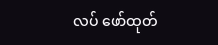လပ် ဖော်ထုတ်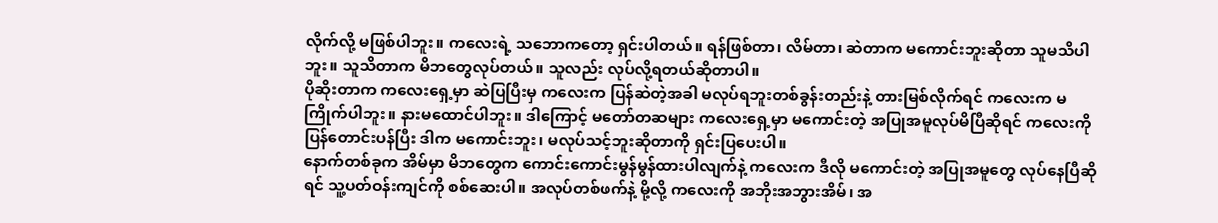လိုက်လို့ မဖြစ်ပါဘူး။ ကလေးရဲ့ သဘောကတော့ ရှင်းပါတယ်။ ရန်ဖြစ်တာ၊ လိမ်တာ၊ ဆဲတာက မကောင်းဘူးဆိုတာ သူမသိပါဘူး။ သူသိတာက မိဘတွေလုပ်တယ်။ သူလည်း လုပ်လို့ရတယ်ဆိုတာပါ။
ပိုဆိုးတာက ကလေးရှေ့မှာ ဆဲပြပြီးမှ ကလေးက ပြန်ဆဲတဲ့အခါ မလုပ်ရဘူးတစ်ခွန်းတည်းနဲ့ တားမြစ်လိုက်ရင် ကလေးက မကြိုက်ပါဘူး။ နားမထောင်ပါဘူး။ ဒါကြောင့် မတော်တဆများ ကလေးရှေ့မှာ မကောင်းတဲ့ အပြုအမူလုပ်မိပြီဆိုရင် ကလေးကို ပြန်တောင်းပန်ပြီး ဒါက မကောင်းဘူး၊ မလုပ်သင့်ဘူးဆိုတာကို ရှင်းပြပေးပါ။
နောက်တစ်ခုက အိမ်မှာ မိဘတွေက ကောင်းကောင်းမွန်မွန်ထားပါလျက်နဲ့ ကလေးက ဒီလို မကောင်းတဲ့ အပြုအမူတွေ လုပ်နေပြီဆိုရင် သူ့ပတ်ဝန်းကျင်ကို စစ်ဆေးပါ။ အလုပ်တစ်ဖက်နဲ့ မို့လို့ ကလေးကို အဘိုးအဘွားအိမ်၊ အ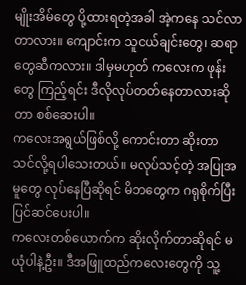မျိုးအိမ်တွေ ပို့ထားရတဲ့အခါ အဲ့ကနေ သင်လာတာလား။ ကျောင်းက သူငယ်ချင်းတွေ၊ ဆရာတွေဆီကလား။ ဒါမှမဟုတ် ကလေးက ဖုန်းတွေ ကြည့်ရင်း ဒီလိုလုပ်တတ်နေတာလားဆိုတာ စစ်ဆေးပါ။
ကလေးအရွယ်ဖြစ်လို့ ကောင်းတာ ဆိုးတာ သင်လို့ရပါသေးတယ်။ မလုပ်သင့်တဲ့ အပြုအမူတွေ လုပ်နေပြီဆိုရင် မိဘတွေက ဂရုစိုက်ပြီး ပြင်ဆင်ပေးပါ။
ကလေးတစ်ယောက်က ဆိုးလိုက်တာဆိုရင် မယုံပါနဲ့ဦး။ ဒီအဖြူထည်ကလေးတွေကို သူ့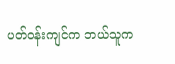ပတ်ဝန်းကျင်က ဘယ်သူက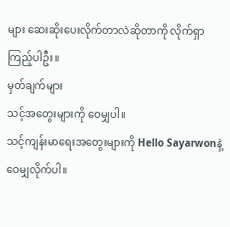များ ဆေးဆိုးပေးလိုက်တာလဲဆိုတာကို လိုက်ရှာကြည့်ပါဦး။
မှတ်ချက်များ
သင့်အတွေးများကို ဝေမျှပါ။
သင့်ကျန်းမာရေးအတွေးများကို Hello Sayarwonနဲ့ ဝေမျှလိုက်ပါ။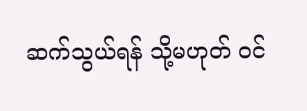ဆက်သွယ်ရန် သို့မဟုတ် ဝင်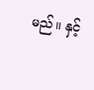မည်။ နှင့်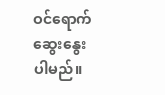ဝင်ရောက်ဆွေးနွေးပါမည်။